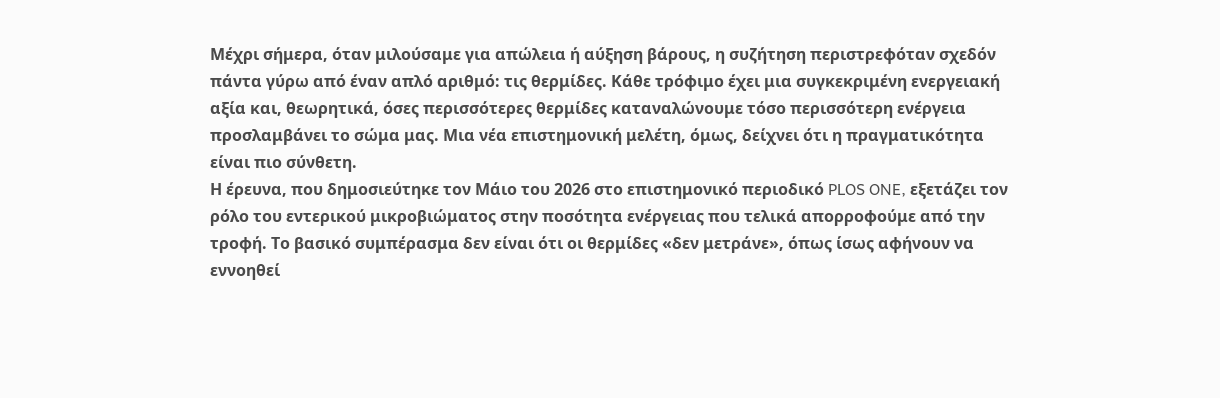Μέχρι σήμερα, όταν μιλούσαμε για απώλεια ή αύξηση βάρους, η συζήτηση περιστρεφόταν σχεδόν πάντα γύρω από έναν απλό αριθμό: τις θερμίδες. Κάθε τρόφιμο έχει μια συγκεκριμένη ενεργειακή αξία και, θεωρητικά, όσες περισσότερες θερμίδες καταναλώνουμε τόσο περισσότερη ενέργεια προσλαμβάνει το σώμα μας. Μια νέα επιστημονική μελέτη, όμως, δείχνει ότι η πραγματικότητα είναι πιο σύνθετη.
Η έρευνα, που δημοσιεύτηκε τον Μάιο του 2026 στο επιστημονικό περιοδικό PLOS ONE, εξετάζει τον ρόλο του εντερικού μικροβιώματος στην ποσότητα ενέργειας που τελικά απορροφούμε από την τροφή. Το βασικό συμπέρασμα δεν είναι ότι οι θερμίδες «δεν μετράνε», όπως ίσως αφήνουν να εννοηθεί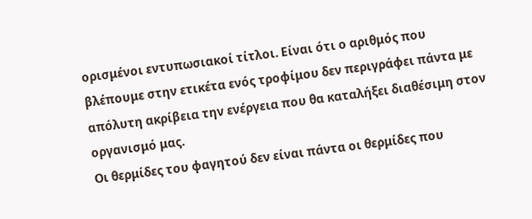ορισμένοι εντυπωσιακοί τίτλοι. Είναι ότι ο αριθμός που βλέπουμε στην ετικέτα ενός τροφίμου δεν περιγράφει πάντα με απόλυτη ακρίβεια την ενέργεια που θα καταλήξει διαθέσιμη στον οργανισμό μας.
Οι θερμίδες του φαγητού δεν είναι πάντα οι θερμίδες που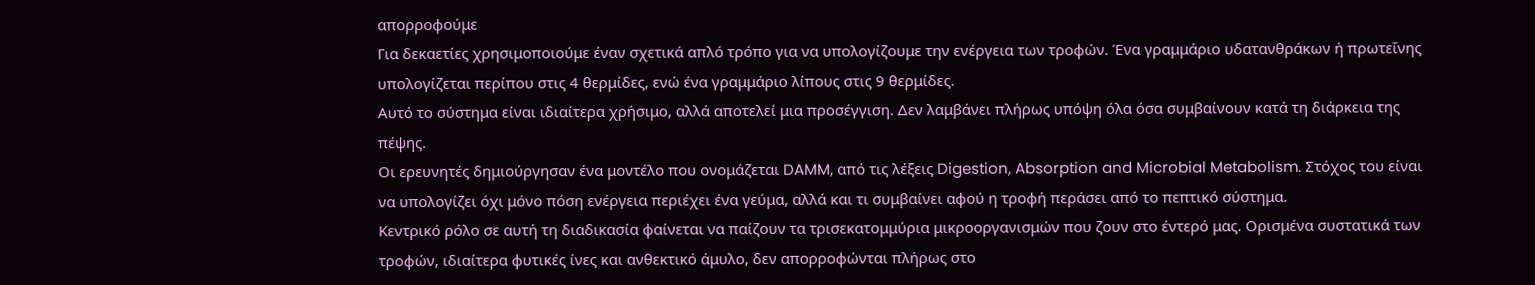απορροφούμε
Για δεκαετίες χρησιμοποιούμε έναν σχετικά απλό τρόπο για να υπολογίζουμε την ενέργεια των τροφών. Ένα γραμμάριο υδατανθράκων ή πρωτεΐνης υπολογίζεται περίπου στις 4 θερμίδες, ενώ ένα γραμμάριο λίπους στις 9 θερμίδες.
Αυτό το σύστημα είναι ιδιαίτερα χρήσιμο, αλλά αποτελεί μια προσέγγιση. Δεν λαμβάνει πλήρως υπόψη όλα όσα συμβαίνουν κατά τη διάρκεια της πέψης.
Οι ερευνητές δημιούργησαν ένα μοντέλο που ονομάζεται DAMM, από τις λέξεις Digestion, Absorption and Microbial Metabolism. Στόχος του είναι να υπολογίζει όχι μόνο πόση ενέργεια περιέχει ένα γεύμα, αλλά και τι συμβαίνει αφού η τροφή περάσει από το πεπτικό σύστημα.
Κεντρικό ρόλο σε αυτή τη διαδικασία φαίνεται να παίζουν τα τρισεκατομμύρια μικροοργανισμών που ζουν στο έντερό μας. Ορισμένα συστατικά των τροφών, ιδιαίτερα φυτικές ίνες και ανθεκτικό άμυλο, δεν απορροφώνται πλήρως στο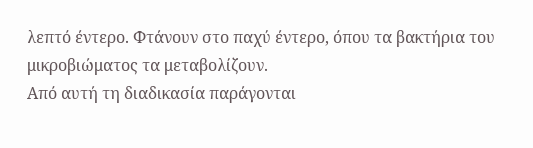λεπτό έντερο. Φτάνουν στο παχύ έντερο, όπου τα βακτήρια του μικροβιώματος τα μεταβολίζουν.
Από αυτή τη διαδικασία παράγονται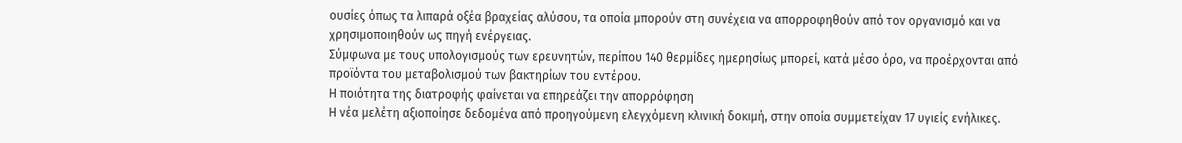ουσίες όπως τα λιπαρά οξέα βραχείας αλύσου, τα οποία μπορούν στη συνέχεια να απορροφηθούν από τον οργανισμό και να χρησιμοποιηθούν ως πηγή ενέργειας.
Σύμφωνα με τους υπολογισμούς των ερευνητών, περίπου 140 θερμίδες ημερησίως μπορεί, κατά μέσο όρο, να προέρχονται από προϊόντα του μεταβολισμού των βακτηρίων του εντέρου.
Η ποιότητα της διατροφής φαίνεται να επηρεάζει την απορρόφηση
Η νέα μελέτη αξιοποίησε δεδομένα από προηγούμενη ελεγχόμενη κλινική δοκιμή, στην οποία συμμετείχαν 17 υγιείς ενήλικες.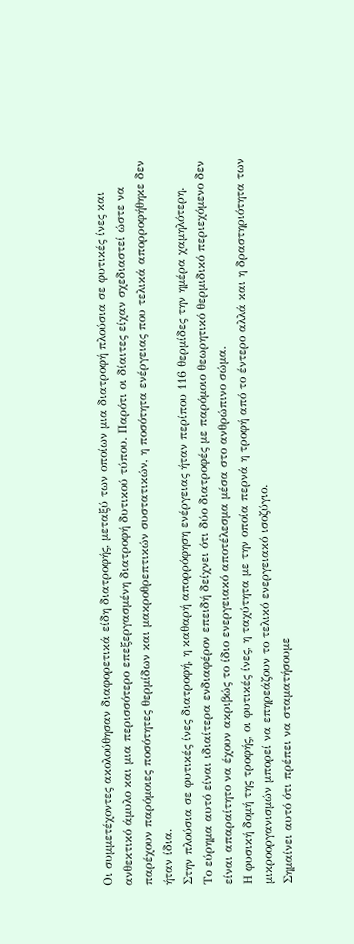Οι συμμετέχοντες ακολούθησαν διαφορετικά είδη διατροφής, μεταξύ των οποίων μια διατροφή πλούσια σε φυτικές ίνες και ανθεκτικό άμυλο και μια περισσότερο επεξεργασμένη διατροφή δυτικού τύπου. Παρότι οι δίαιτες είχαν σχεδιαστεί ώστε να παρέχουν παρόμοιες ποσότητες θερμίδων και μακροθρεπτικών συστατικών, η ποσότητα ενέργειας που τελικά απορροφήθηκε δεν ήταν ίδια.
Στην πλούσια σε φυτικές ίνες διατροφή, η καθαρή απορρόφηση ενέργειας ήταν περίπου 116 θερμίδες την ημέρα χαμηλότερη.
Το εύρημα αυτό είναι ιδιαίτερα ενδιαφέρον επειδή δείχνει ότι δύο διατροφές με παρόμοιο θεωρητικό θερμιδικό περιεχόμενο δεν είναι απαραίτητο να έχουν ακριβώς το ίδιο ενεργειακό αποτέλεσμα μέσα στο ανθρώπινο σώμα.
Η φυσική δομή της τροφής, οι φυτικές ίνες, η ταχύτητα με την οποία περνά η τροφή από το έντερο αλλά και η δραστηριότητα των μικροοργανισμών μπορεί να επηρεάζουν το τελικό ενεργειακό ισοζύγιο.
Σημαίνει αυτό ότι πρέπει να σταματήσουμε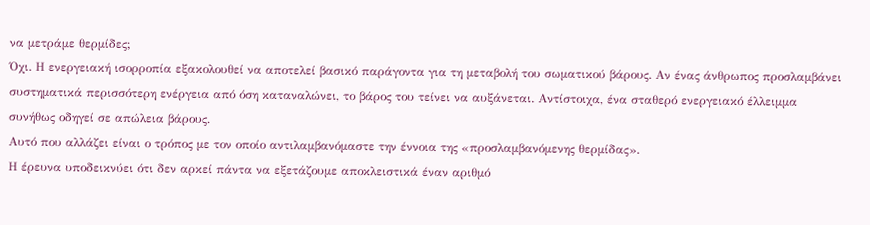να μετράμε θερμίδες;
Όχι. Η ενεργειακή ισορροπία εξακολουθεί να αποτελεί βασικό παράγοντα για τη μεταβολή του σωματικού βάρους. Αν ένας άνθρωπος προσλαμβάνει συστηματικά περισσότερη ενέργεια από όση καταναλώνει, το βάρος του τείνει να αυξάνεται. Αντίστοιχα, ένα σταθερό ενεργειακό έλλειμμα συνήθως οδηγεί σε απώλεια βάρους.
Αυτό που αλλάζει είναι ο τρόπος με τον οποίο αντιλαμβανόμαστε την έννοια της «προσλαμβανόμενης θερμίδας».
Η έρευνα υποδεικνύει ότι δεν αρκεί πάντα να εξετάζουμε αποκλειστικά έναν αριθμό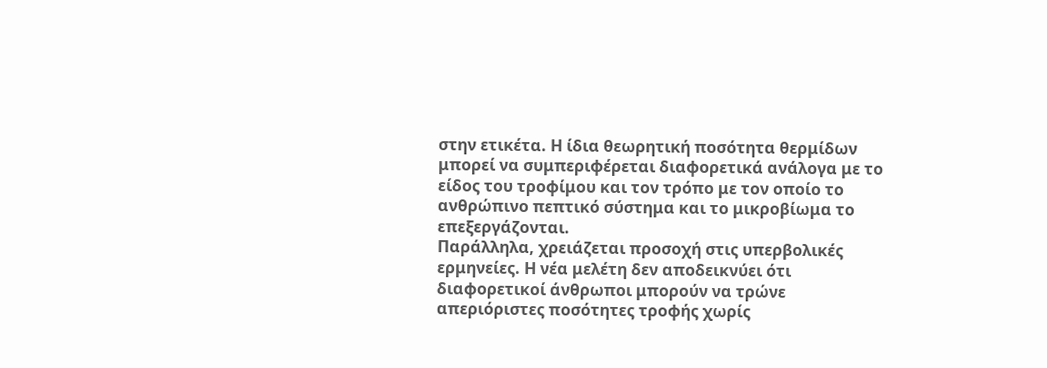στην ετικέτα. Η ίδια θεωρητική ποσότητα θερμίδων μπορεί να συμπεριφέρεται διαφορετικά ανάλογα με το είδος του τροφίμου και τον τρόπο με τον οποίο το ανθρώπινο πεπτικό σύστημα και το μικροβίωμα το επεξεργάζονται.
Παράλληλα, χρειάζεται προσοχή στις υπερβολικές ερμηνείες. Η νέα μελέτη δεν αποδεικνύει ότι διαφορετικοί άνθρωποι μπορούν να τρώνε απεριόριστες ποσότητες τροφής χωρίς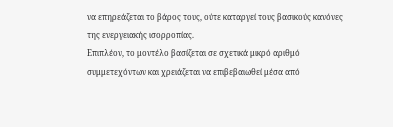να επηρεάζεται το βάρος τους, ούτε καταργεί τους βασικούς κανόνες της ενεργειακής ισορροπίας.
Επιπλέον, το μοντέλο βασίζεται σε σχετικά μικρό αριθμό συμμετεχόντων και χρειάζεται να επιβεβαιωθεί μέσα από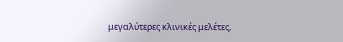μεγαλύτερες κλινικές μελέτες,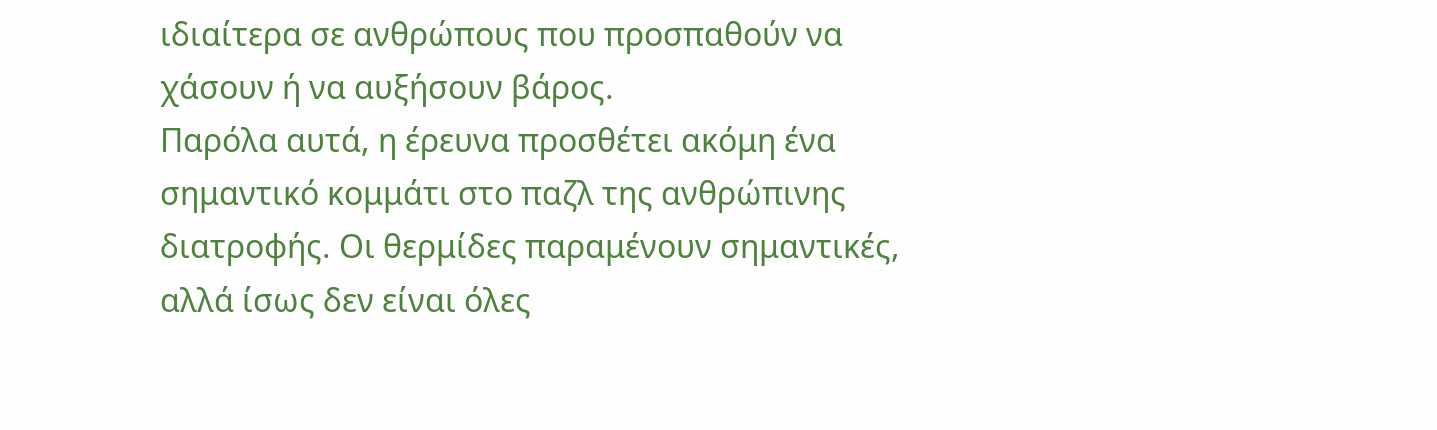ιδιαίτερα σε ανθρώπους που προσπαθούν να χάσουν ή να αυξήσουν βάρος.
Παρόλα αυτά, η έρευνα προσθέτει ακόμη ένα σημαντικό κομμάτι στο παζλ της ανθρώπινης διατροφής. Οι θερμίδες παραμένουν σημαντικές, αλλά ίσως δεν είναι όλες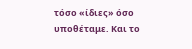τόσο «ίδιες» όσο υποθέταμε. Και το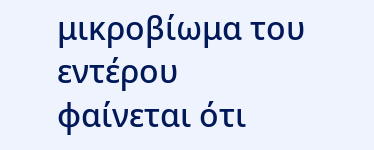μικροβίωμα του εντέρου φαίνεται ότι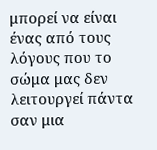μπορεί να είναι ένας από τους λόγους που το σώμα μας δεν λειτουργεί πάντα σαν μια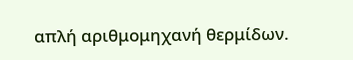απλή αριθμομηχανή θερμίδων.